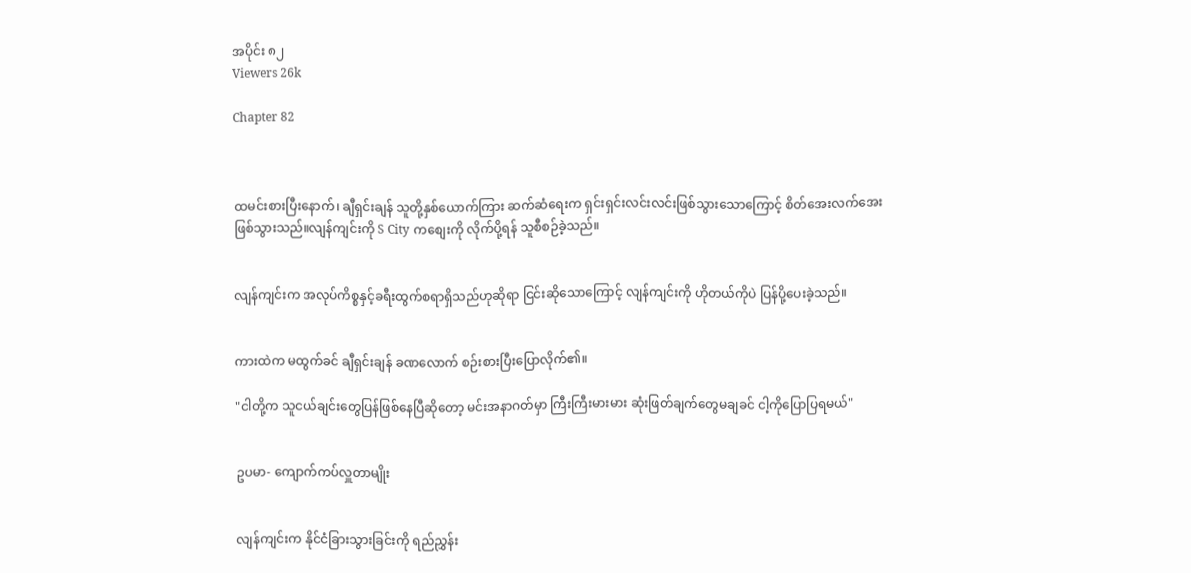အပိုင်း ၈၂
Viewers 26k

Chapter 82



ထမင်းစားပြီးနောက်၊ ချီရှင်းချန် သူတို့နှစ်ယောက်ကြား ဆက်ဆံရေးက ရှင်းရှင်းလင်းလင်းဖြစ်သွားသောကြောင့် စိတ်အေးလက်အေးဖြစ်သွားသည်။လျန်ကျင်းကို S City ကစျေးကို လိုက်ပို့ရန် သူစီစဉ်ခဲ့သည်။


လျန်ကျင်းက အလုပ်ကိစ္စနှင့်ခရီးထွက်စရာရှိသည်ဟုဆိုရာ ငြင်းဆိုသောကြောင့် လျန်ကျင်းကို ဟိုတယ်ကိုပဲ ပြန်ပို့ပေးခဲ့သည်။


ကားထဲက မထွက်ခင် ချီရှင်းချန် ခဏလောက် စဉ်းစားပြီးပြောလိုက်၏။

"ငါတို့က သူငယ်ချင်းတွေပြန်ဖြစ်နေပြီဆိုတော့ မင်းအနာဂတ်မှာ ကြီးကြီးမားမား ဆုံးဖြတ်ချက်တွေမချခင် ငါ့ကိုပြောပြရမယ်"


ဥပမာ- ကျောက်ကပ်လှူတာမျိုး


လျန်ကျင်းက နိုင်ငံခြားသွားခြင်းကို ရည်ညွှန်း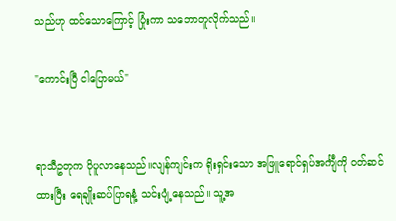သည်ဟု ထင်သောကြောင့် ပြုံးကာ သဘောတူလိုက်သည်။

"ကောင်းပြီ ငါပြောမယ်"


ရာသီဥတုက ပိုပူလာနေသည်။လျန်ကျင်းက ရိုးရှင်းသော အဖြူရောင်ရှပ်အင်္ကျီကို ၀တ်ဆင်ထားပြီး ရေချိုးဆပ်ပြာရနံ့ သင်းပျံ့နေသည်။ သူ့အ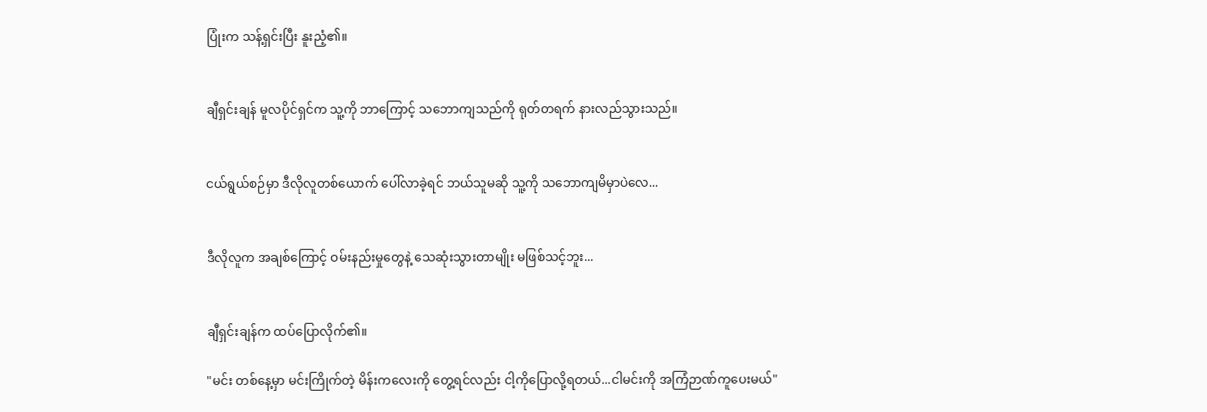ပြုံးက သန့်ရှင်းပြီး နူးညံ့၏။


ချီရှင်းချန် မူလပိုင်ရှင်က သူ့ကို ဘာကြောင့် သဘောကျသည်ကို ရုတ်တရက် နားလည်သွားသည်။


ငယ်ရွယ်စဉ်မှာ ဒီလိုလူတစ်ယောက် ပေါ်လာခဲ့ရင် ဘယ်သူမဆို သူ့ကို သဘောကျမိမှာပဲလေ...


ဒီလိုလူက အချစ်ကြောင့် ဝမ်းနည်းမှုတွေနဲ့ သေဆုံးသွားတာမျိုး မဖြစ်သင့်ဘူး...


ချီရှင်းချန်က ထပ်ပြောလိုက်၏။

"မင်း တစ်နေ့မှာ မင်းကြိုက်တဲ့ မိန်းကလေးကို တွေ့ရင်လည်း ငါ့ကိုပြောလို့ရတယ်...ငါမင်းကို အကြံဉာဏ်ကူပေးမယ်"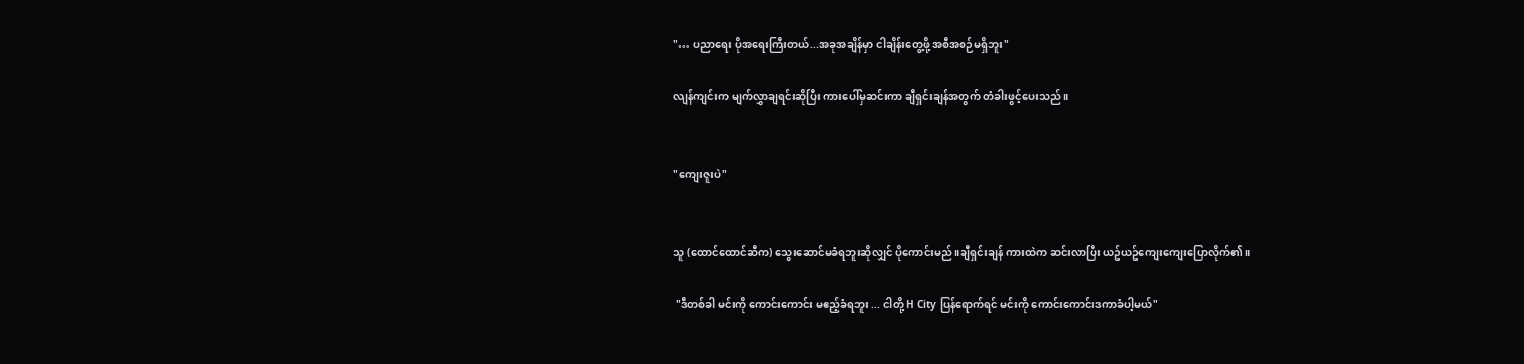"… ပညာရေး ပိုအရေးကြီးတယ်...အခုအချိန်မှာ ငါချိန်းတွေ့ဖို့ အစီအစဉ်မရှိဘူး"

လျန်ကျင်းက မျက်လွှာချရင်းဆိုပြီး ကားပေါ်မှဆင်းကာ ချီရှင်းချန်အတွက် တံခါးဖွင့်ပေးသည်။


"ကျေးဇူးပဲ"


သူ (ထောင်ထောင်ဆီက) သွေးဆောင်မခံရဘူးဆိုလျှင် ပိုကောင်းမည်။ချီရှင်းချန် ကားထဲက ဆင်းလာပြီး ယဥ်ယဥ်ကျေးကျေးပြောလိုက်၏။

 "ဒီတစ်ခါ မင်းကို ကောင်းကောင်း မဧည့်ခံရဘူး ... ငါတို့ H City ပြန်ရောက်ရင် မင်းကို ကောင်းကောင်းဒကာခံပါ့မယ်"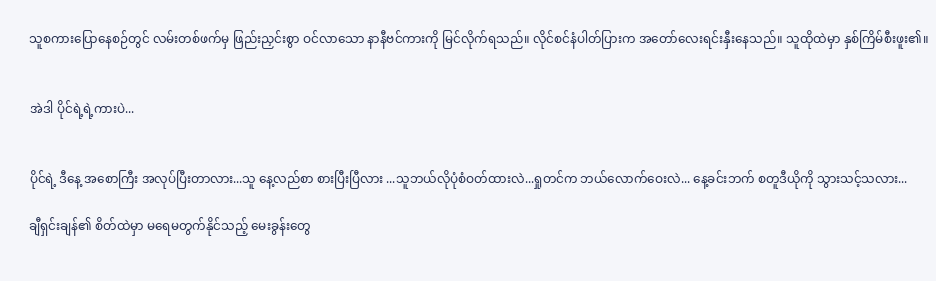သူစကားပြောနေစဉ်တွင် လမ်းတစ်ဖက်မှ ဖြည်းညှင်းစွာ ဝင်လာသော နာနီဗင်ကားကို မြင်လိုက်ရသည်။ လိုင်စင်နံပါတ်ပြားက အတော်လေးရင်းနှီးနေသည်။ သူထိုထဲမှာ နှစ်ကြိမ်စီးဖူး၏။


အဲဒါ ပိုင်ရဲ့ရဲ့ကားပဲ...


ပိုင်ရဲ့ ဒီနေ့ အစောကြီး အလုပ်ပြီးတာလား...သူ နေ့လည်စာ စားပြီးပြီလား ...သူဘယ်လိုပုံစံဝတ်ထားလဲ...ရှုတင်က ဘယ်လောက်ဝေးလဲ... နေ့ခင်းဘက် စတူဒီယိုကို သွားသင့်သလား...

ချီရှင်းချန်၏ စိတ်ထဲမှာ မရေမတွက်နိုင်သည့် မေးခွန်းတွေ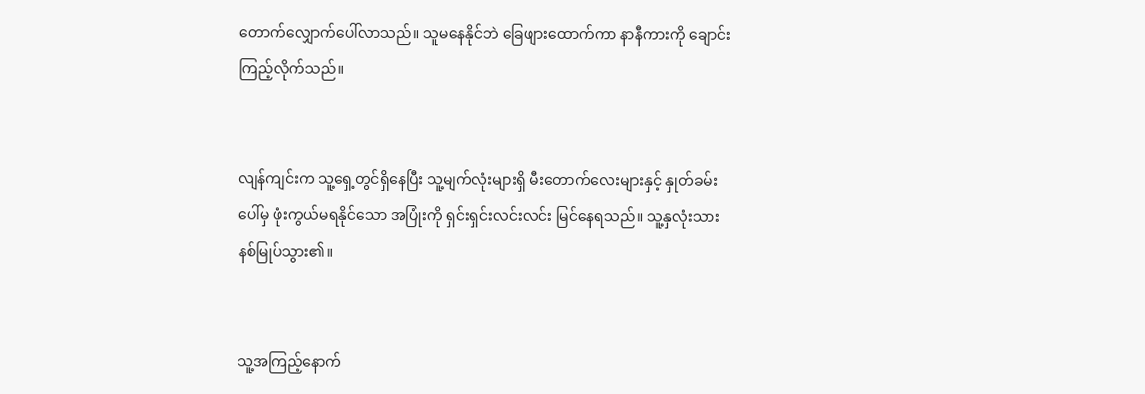တောက်လျှောက်ပေါ်လာသည်။ သူမနေနိုင်ဘဲ ခြေဖျားထောက်ကာ နာနီကားကို ချောင်းကြည့်လိုက်သည်။


လျန်ကျင်းက သူ့ရှေ့တွင်ရှိနေပြီး သူ့မျက်လုံးများရှိ မီးတောက်လေးများနှင့် နှုတ်ခမ်းပေါ်မှ ဖုံးကွယ်မရနိုင်သော အပြုံးကို ရှင်းရှင်းလင်းလင်း မြင်နေရသည်။ သူ့နှလုံးသား နစ်မြုပ်သွား၏။


သူ့အကြည့်နောက်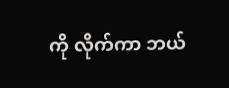ကို လိုက်ကာ ဘယ်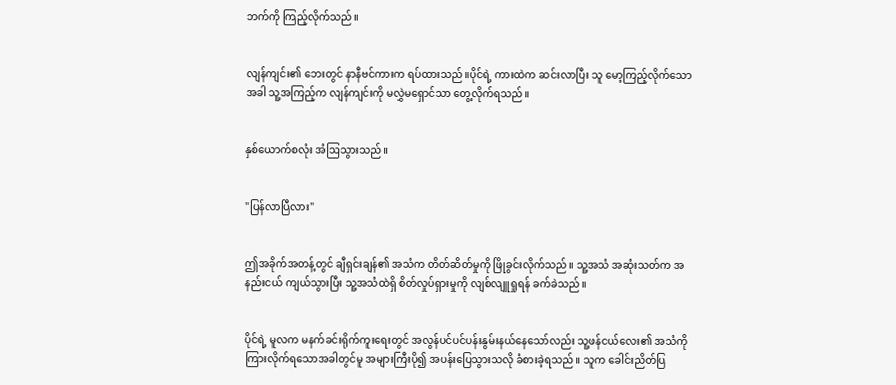ဘက်ကို ကြည့်လိုက်သည်။


လျန်ကျင်း၏ ဘေးတွင် နာနီဗင်ကားက ရပ်ထားသည်။ပိုင်ရဲ့ ကားထဲက ဆင်းလာပြီး သူ မော့ကြည့်လိုက်သောအခါ သူ့အကြည့်က လျန်ကျင်းကို မလွှဲမရှောင်သာ တွေ့လိုက်ရသည်။


နှစ်ယောက်စလုံး အံဩသွားသည်။


"ပြန်လာပြီလား"


ဤအခိုက်အတန့်တွင် ချီရှင်းချန်၏ အသံက တိတ်ဆိတ်မှုကို ဖြိုခွင်းလိုက်သည်။ သူ့အသံ အဆုံးသတ်က အနည်းငယ် ကျယ်သွားပြီး သူ့အသံထဲရှိ စိတ်လှုပ်ရှားမှုကို လျစ်လျူရှုရန် ခက်ခဲသည်။


ပိုင်ရဲ့ မူလက မနက်ခင်းရိုက်ကူးရေးတွင် အလွန်ပင်ပင်ပန်းနွမ်းနယ်နေသော်လည်း သူ့ဖန်ငယ်လေး၏ အသံကိုကြားလိုက်ရသောအခါတွင်မူ အများကြီးပို၍ အပန်းပြေသွားသလို ခံစားခဲ့ရသည်။ သူက ခေါင်းညိတ်ပြ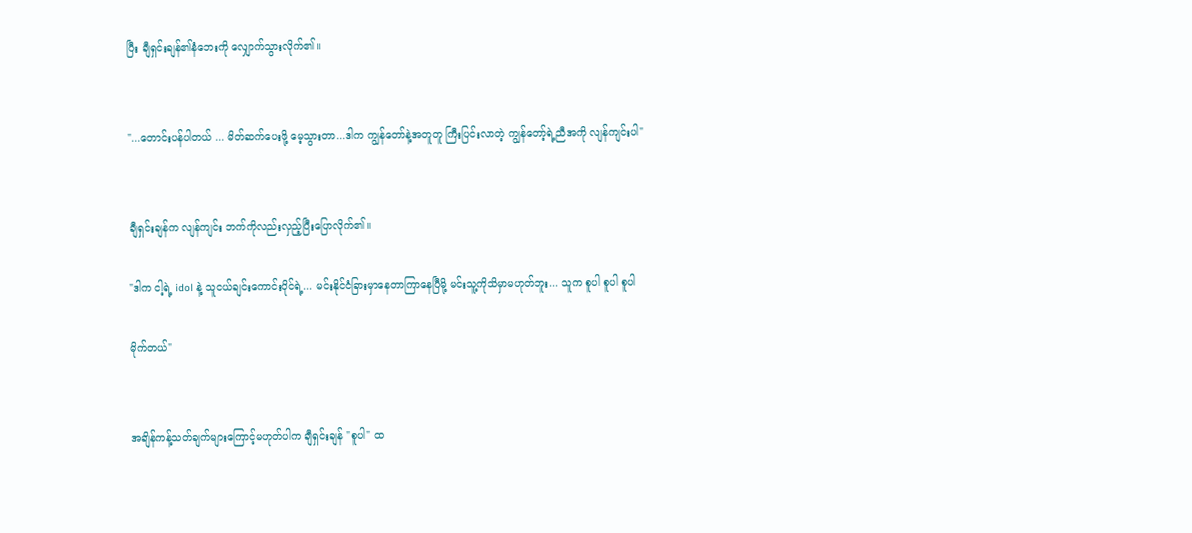ပြီး ချီရှင်းချန်၏နံဘေးကို လျှောက်သွားလိုက်၏။


"...တောင်းပန်ပါတယ် ... မိတ်ဆက်ပေးဖို့ မေ့သွားတာ...ဒါက ကျွန်တော်နဲ့အတူတူ ကြီးပြင်းလာတဲ့ ကျွန်တော့်ရဲ့ညီအကို လျန်ကျင်းပါ"


ချီရှင်းချန်က လျန်ကျင်း ဘက်ကိုလည်းလှည့်ပြီးပြောလိုက်၏။

"ဒါက ငါ့ရဲ့ idol နဲ့ သူငယ်ချင်းကောင်းပိုင်ရဲ့... မင်းနိုင်ငံခြားမှာနေတာကြာနေပြီမို့ မင်းသူ့ကိုသိမှာမဟုတ်ဘူး... သူက စူပါ စူပါ စူပါ

မိုက်တယ်"


အချိန်ကန့်သတ်ချက်များကြောင့်မဟုတ်ပါက ချီရှင်းချန် "စူပါ" ထ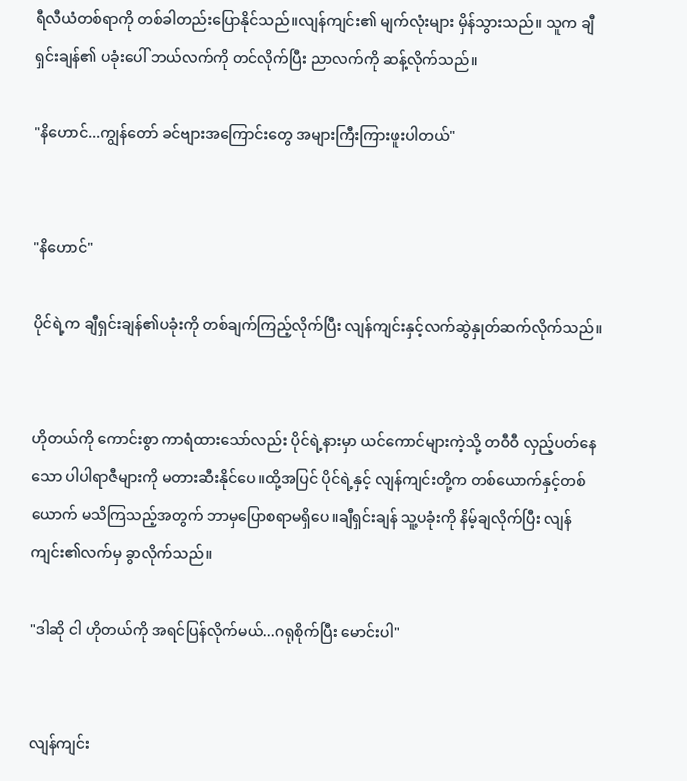ရီလီယံတစ်ရာကို တစ်ခါတည်းပြောနိုင်သည်။လျန်ကျင်း၏ မျက်လုံးများ မှိန်သွားသည်။ သူက ချီရှင်းချန်၏ ပခုံးပေါ် ဘယ်လက်ကို တင်လိုက်ပြီး ညာလက်ကို ဆန့်လိုက်သည်။

"နိဟောင်...ကျွန်တော် ခင်ဗျားအကြောင်းတွေ အများကြီးကြားဖူးပါတယ်"


"နိဟောင်"

ပိုင်ရဲ့က ချီရှင်းချန်၏ပခုံးကို တစ်ချက်ကြည့်လိုက်ပြီး လျန်ကျင်းနှင့်လက်ဆွဲနှုတ်ဆက်လိုက်သည်။


ဟိုတယ်ကို ကောင်းစွာ ကာရံထားသော်လည်း ပိုင်ရဲ့နားမှာ ယင်ကောင်များကဲ့သို့ တဝီဝီ လှည့်ပတ်နေသော ပါပါရာဇီများကို မတားဆီးနိုင်ပေ။ထို့အပြင် ပိုင်ရဲ့နှင့် လျန်ကျင်းတို့က တစ်ယောက်နှင့်တစ်ယောက် မသိကြသည့်အတွက် ဘာမှပြောစရာမရှိပေ။ချီရှင်းချန် သူ့ပခုံးကို နိမ့်ချလိုက်ပြီး လျန်ကျင်း၏လက်မှ ခွာလိုက်သည်။

"ဒါဆို ငါ ဟိုတယ်ကို အရင်ပြန်လိုက်မယ်...ဂရုစိုက်ပြီး မောင်းပါ"


လျန်ကျင်း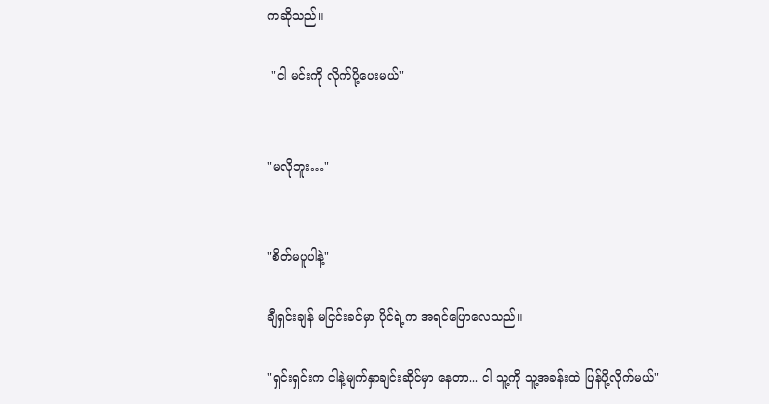ကဆိုသည်။

 "ငါ မင်းကို လိုက်ပို့ပေးမယ်"


"မလိုဘူး…"


"စိတ်မပူပါနဲ့"

ချီရှင်းချန် မငြင်းခင်မှာ ပိုင်ရဲ့က အရင်ပြောလေသည်။

"ရှင်းရှင်းက ငါနဲ့မျက်နှာချင်းဆိုင်မှာ နေတာ... ငါ သူ့ကို သူ့အခန်းထဲ ပြန်ပို့လိုက်မယ်"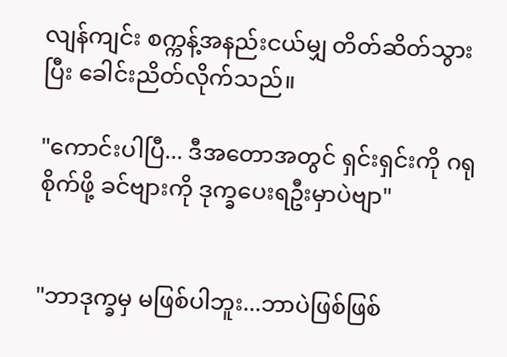လျန်ကျင်း စက္ကန့်အနည်းငယ်မျှ တိတ်ဆိတ်သွားပြီး ခေါင်းညိတ်လိုက်သည်။

"ကောင်းပါပြီ... ဒီအတောအတွင် ရှင်းရှင်းကို ဂရုစိုက်ဖို့ ခင်ဗျားကို ဒုက္ခပေးရဦးမှာပဲဗျာ"


"ဘာဒုက္ခမှ မဖြစ်ပါဘူး...ဘာပဲဖြစ်ဖြစ်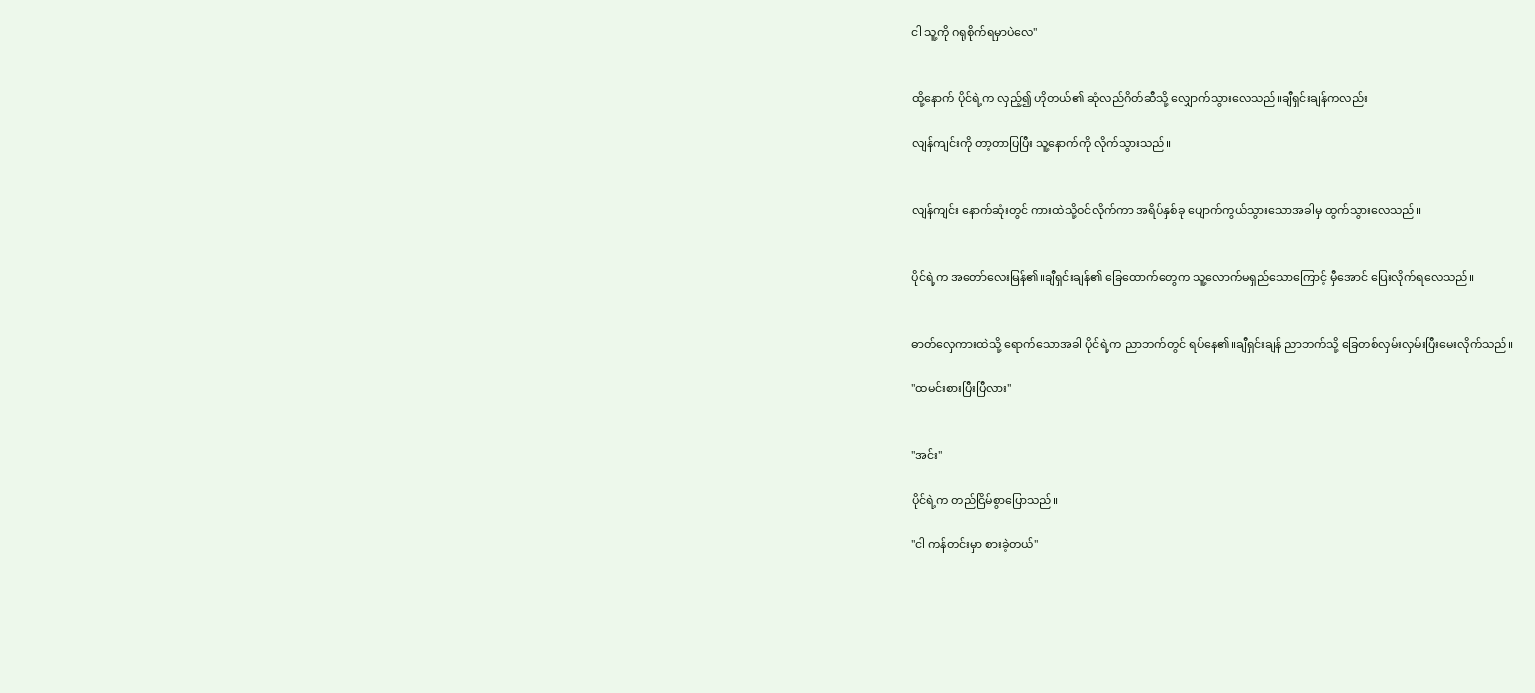ငါ သူ့ကို ဂရုစိုက်ရမှာပဲလေ"


ထို့နောက် ပိုင်ရဲ့က လှည့်၍ ဟိုတယ်၏ ဆုံလည်ဂိတ်ဆီသို့ လျှောက်သွားလေသည်။ချီရှင်းချန်ကလည်း

လျန်ကျင်းကို တာ့တာပြပြီး သူ့နောက်ကို လိုက်သွားသည်။


လျန်ကျင်း နောက်ဆုံးတွင် ကားထဲသို့ဝင်လိုက်ကာ အရိပ်နှစ်ခု ပျောက်ကွယ်သွားသောအခါမှ ထွက်သွားလေသည်။


ပိုင်ရဲ့က အတော်လေးမြန်၏။ချီရှင်းချန်၏ ခြေထောက်တွေက သူ့လောက်မရှည်သောကြောင့် မှီအောင် ပြေးလိုက်ရလေသည်။


ဓာတ်လှေကားထဲသို့ ရောက်သောအခါ ပိုင်ရဲ့က ညာဘက်တွင် ရပ်နေ၏။ချီရှင်းချန် ညာဘက်သို့ ခြေတစ်လှမ်းလှမ်းပြီးမေးလိုက်သည်။

"ထမင်းစားပြီးပြီလား"


"အင်း"

ပိုင်ရဲ့က တည်ငြိမ်စွာပြောသည်။

"ငါ ကန်တင်းမှာ စားခဲ့တယ်"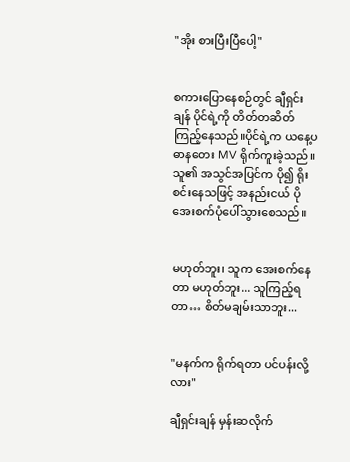"အိုး စားပြီးပြီပေါ့"


စကားပြောနေစဉ်တွင် ချီရှင်းချန် ပိုင်ရဲ့ကို တိတ်တဆိတ်ကြည့်နေသည်။ပိုင်ရဲ့က ယနေ့ပဓာနတေး MV ရိုက်ကူးခဲ့သည်။ သူ၏ အသွင်အပြင်က ပို၍ ရိုးစင်းနေသဖြင့် အနည်းငယ် ပိုအေးစက်ပုံပေါ်သွားစေသည်။


မဟုတ်ဘူး၊ သူက အေးစက်နေတာ မဟုတ်ဘူး... သူကြည့်ရတာ… စိတ်မချမ်းသာဘူး...


"မနက်က ရိုက်ရတာ ပင်ပန်းလို့လား"

ချီရှင်းချန် မှန်းဆလိုက်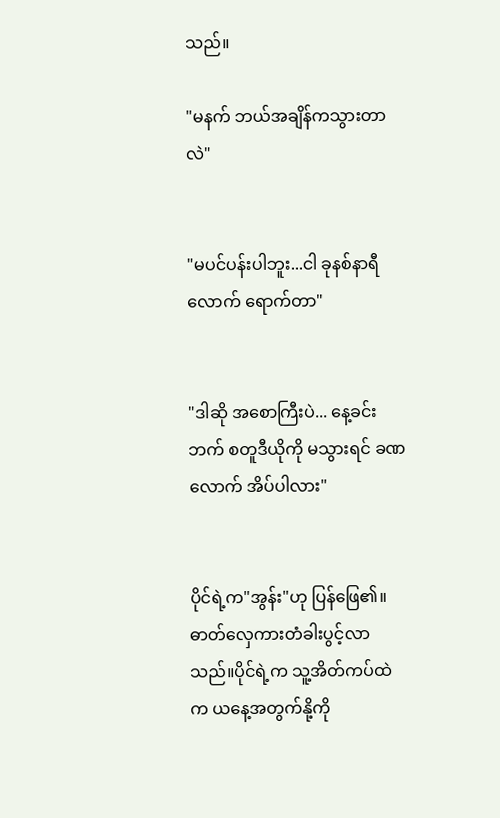သည်။

"မနက် ဘယ်အချိန်ကသွားတာလဲ"


"မပင်ပန်းပါဘူး...ငါ ခုနစ်နာရီလောက် ရောက်တာ"


"ဒါဆို အစောကြီးပဲ... နေ့ခင်းဘက် စတူဒီယိုကို မသွားရင် ခဏလောက် အိပ်ပါလား"


ပိုင်ရဲ့က"အွန်း"ဟု ပြန်ဖြေ၏။ ဓာတ်လှေကားတံခါးပွင့်လာသည်။ပိုင်ရဲ့က သူ့အိတ်ကပ်ထဲက ယနေ့အတွက်နို့ကို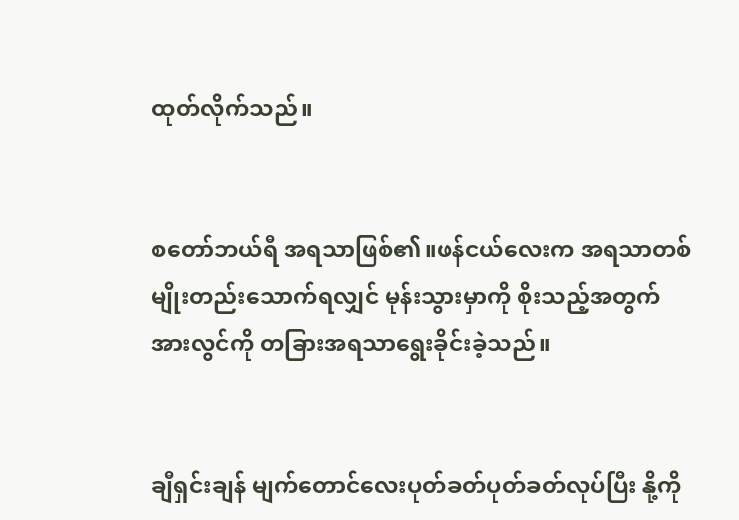ထုတ်လိုက်သည်။


စတော်ဘယ်ရီ အရသာဖြစ်၏။ဖန်ငယ်လေးက အရသာတစ်မျိုးတည်းသောက်ရလျှင် မုန်းသွားမှာကို စိုးသည့်အတွက် အားလွင်ကို တခြားအရသာရွေးခိုင်းခဲ့သည်။


ချီရှင်းချန် မျက်တောင်လေးပုတ်ခတ်ပုတ်ခတ်လုပ်ပြီး နို့ကို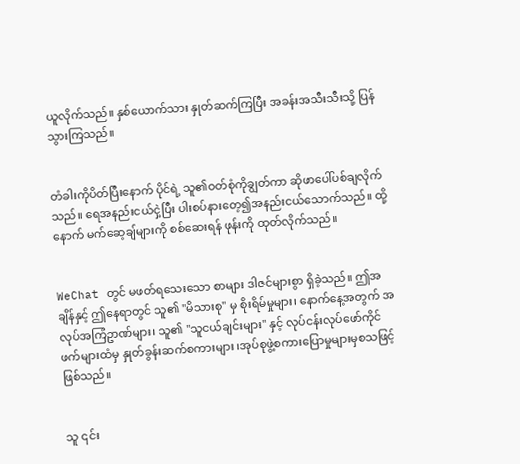ယူလိုက်သည်။ နှစ်ယောက်သား နှုတ်ဆက်ကြပြီး အခန်းအသီးသီးသို့ ပြန်သွားကြသည်။


တံခါးကိုပိတ်ပြီးနောက် ပိုင်ရဲ့ သူ၏ဝတ်စုံကိုချွတ်ကာ ဆိုဖာပေါ်ပစ်ချလိုက်သည်။ ရေအနည်းငယ်ငှဲ့ပြီး ပါးစပ်နားတေ့၍အနည်းငယ်သောက်သည်။ ထို့နောက် မက်ဆေ့ချ်များကို စစ်ဆေးရန် ဖုန်းကို ထုတ်လိုက်သည်။


WeChat တွင် မဖတ်ရသေးသော စာများ ဒါဇင်များစွာ ရှိခဲ့သည်။ ဤအချိန်နှင့် ဤနေရာတွင် သူ၏ "မိသားစု" မှ စိုးရိမ်မှုများ၊ နောက်နေ့အတွက် အလုပ်အကြံဥာဏ်များ၊ သူ၏ "သူငယ်ချင်းများ" နှင့် လုပ်ငန်းလုပ်ဖော်ကိုင်ဖက်များထံမှ နှုတ်ခွန်းဆက်စကားများ ၊အုပ်စုဖွဲ့စကားပြောမှုများမှစသဖြင့်ဖြစ်သည်။


သူ ၎င်း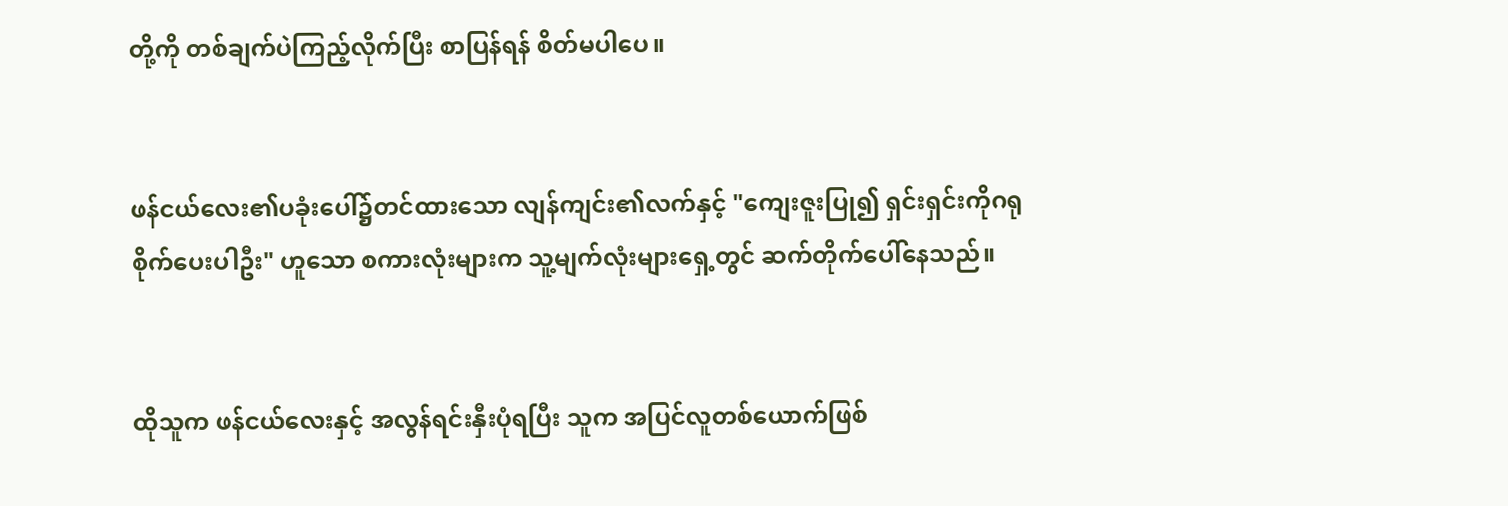တို့ကို တစ်ချက်ပဲကြည့်လိုက်ပြီး စာပြန်ရန် စိတ်မပါပေ။


ဖန်ငယ်လေး၏ပခုံးပေါ်၌တင်ထားသော လျန်ကျင်း၏လက်နှင့် "ကျေးဇူးပြု၍ ရှင်းရှင်းကိုဂရုစိုက်ပေးပါဦး" ဟူသော စကားလုံးများက သူ့မျက်လုံးများရှေ့တွင် ဆက်တိုက်ပေါ်နေသည်။


ထိုသူက ဖန်ငယ်လေးနှင့် အလွန်ရင်းနှီးပုံရပြီး သူက အပြင်လူတစ်ယောက်ဖြစ်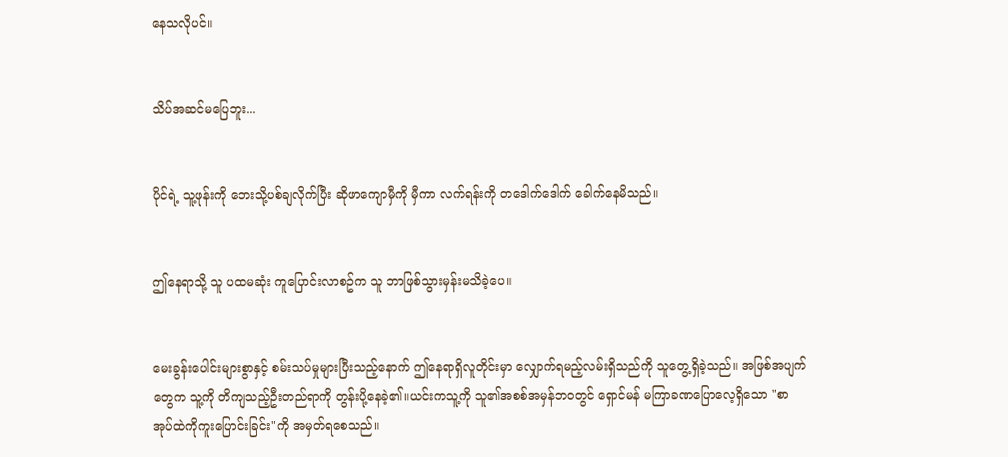နေသလိုပင်။


သိပ်အဆင်မပြေဘူး...


ပိုင်ရဲ့ သူ့ဖုန်းကို ဘေးသို့ပစ်ချလိုက်ပြီး ဆိုဖာကျောမှီကို မှီကာ လက်ရန်းကို တဒေါက်ဒေါက် ခေါက်နေမိသည်။


ဤနေရာသို့ သူ ပထမဆုံး ကူပြောင်းလာစဥ်က သူ ဘာဖြစ်သွားမှန်းမသိခဲ့ပေ။


မေးခွန်းပေါင်းများစွာနှင့် စမ်းသပ်မှုများပြီးသည့်နောက် ဤနေရာရှိလူတိုင်းမှာ လျှောက်ရမည့်လမ်းရှိသည်ကို သူတွေ့ရှိခဲ့သည်။ အဖြစ်အပျက်တွေက သူ့ကို တိကျသည့်ဦးတည်ရာကို တွန်းပို့နေခဲ့၏။ယင်းကသူ့ကို သူ၏အစစ်အမှန်ဘဝတွင် ရှောင်မန် မကြာခဏပြောလေ့ရှိသော "စာအုပ်ထဲကိုကူးပြောင်းခြင်း"ကို အမှတ်ရစေသည်။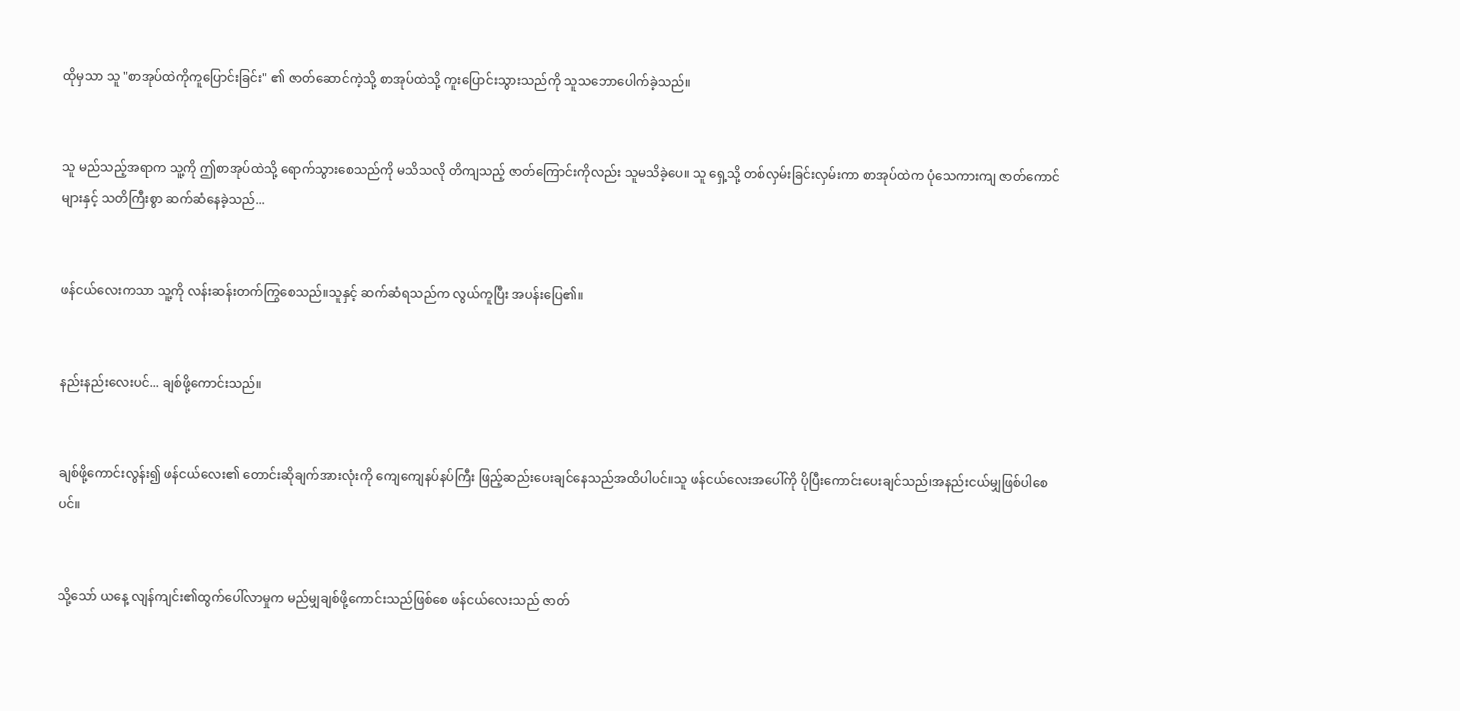ထိုမှသာ သူ "စာအုပ်ထဲကိုကူပြောင်းခြင်း" ၏ ဇာတ်ဆောင်ကဲ့သို့ စာအုပ်ထဲသို့ ကူးပြောင်းသွားသည်ကို သူသဘောပေါက်ခဲ့သည်။


သူ မည်သည့်အရာက သူ့ကို ဤစာအုပ်ထဲသို့ ရောက်သွားစေသည်ကို မသိသလို တိကျသည့် ဇာတ်ကြောင်းကိုလည်း သူမသိခဲ့ပေ။ သူ ရှေ့သို့ တစ်လှမ်းခြင်းလှမ်းကာ စာအုပ်ထဲက ပုံသေကားကျ ဇာတ်ကောင်များနှင့် သတိကြီးစွာ ဆက်ဆံနေခဲ့သည်...


ဖန်ငယ်လေးကသာ သူ့ကို လန်းဆန်းတက်ကြွစေသည်။သူနှင့် ဆက်ဆံရသည်က လွယ်ကူပြီး အပန်းပြေ၏။


နည်းနည်းလေးပင်... ချစ်ဖို့ကောင်းသည်။


ချစ်ဖို့ကောင်းလွန်း၍ ဖန်ငယ်လေး၏ တောင်းဆိုချက်အားလုံးကို ကျေကျေနပ်နပ်ကြီး ဖြည့်ဆည်းပေးချင်နေသည်အထိပါပင်။သူ ဖန်ငယ်လေးအပေါ်ကို ပိုပြီးကောင်းပေးချင်သည်၊အနည်းငယ်မျှဖြစ်ပါစေပင်။


သို့သော် ယနေ့ လျန်ကျင်း၏ထွက်ပေါ်လာမှုက မည်မျှချစ်ဖို့ကောင်းသည်ဖြစ်စေ ဖန်ငယ်လေးသည် ဇာတ်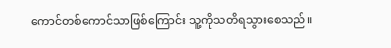ကောင်တစ်ကောင်သာဖြစ်ကြောင်း သူ့ကိုသတိရသွားစေသည်။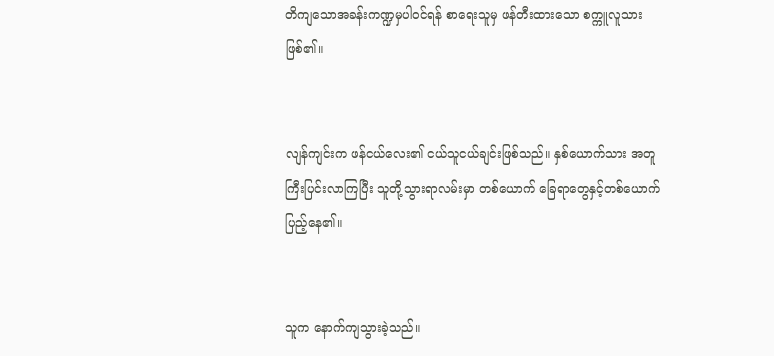တိကျသောအခန်းကဏ္ဍမှပါဝင်ရန် စာရေးသူမှ ဖန်တီးထားသော စက္ကူလူသားဖြစ်၏။


လျန်ကျင်းက ဖန်ငယ်လေး၏ ငယ်သူငယ်ချင်းဖြစ်သည်။ နှစ်ယောက်သား အတူကြီးပြင်းလာကြပြီး သူတို့သွားရာလမ်းမှာ တစ်ယောက် ခြေရာတွေနှင့်တစ်ယောက်ပြည့်နေ၏။


သူက နောက်ကျသွားခဲ့သည်။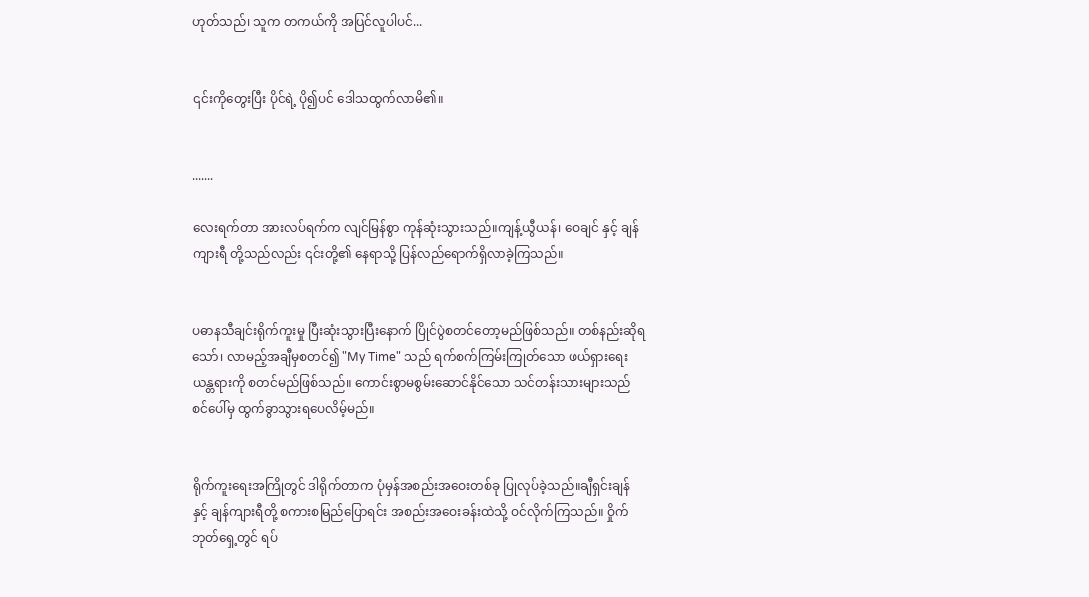ဟုတ်သည်၊ သူက တကယ်ကို အပြင်လူပါပင်...


၎င်းကိုတွေးပြီး ပိုင်ရဲ့ ပို၍ပင် ဒေါသထွက်လာမိ၏။


.......

လေးရက်တာ အားလပ်ရက်က လျင်မြန်စွာ ကုန်ဆုံးသွားသည်။ကျန့်ယွီယန်၊ ဝေချင် နှင့် ချန်ကျားရီ တို့သည်လည်း ၎င်းတို့၏ နေရာသို့ ပြန်လည်ရောက်ရှိလာခဲ့ကြသည်။


ပဓာနသီချင်းရိုက်ကူးမှု ပြီးဆုံးသွားပြီးနောက် ပြိုင်ပွဲစတင်တော့မည်ဖြစ်သည်။ တစ်နည်းဆိုရသော်၊ လာမည့်အချီမှစတင်၍ "My Time" သည် ရက်စက်ကြမ်းကြုတ်သော ဖယ်ရှားရေးယန္တရားကို စတင်မည်ဖြစ်သည်။ ကောင်းစွာမစွမ်းဆောင်နိုင်သော သင်တန်းသားများသည် စင်ပေါ်မှ ထွက်ခွာသွားရပေလိမ့်မည်။


ရိုက်ကူးရေးအကြိုတွင် ဒါရိုက်တာက ပုံမှန်အစည်းအဝေးတစ်ခု ပြုလုပ်ခဲ့သည်။ချီရှင်းချန် နှင့် ချန်ကျားရီတို့ စကားစမြည်ပြောရင်း အစည်းအဝေးခန်းထဲသို့ ဝင်လိုက်ကြသည်။ ဝှိုက်ဘုတ်ရှေ့တွင် ရပ်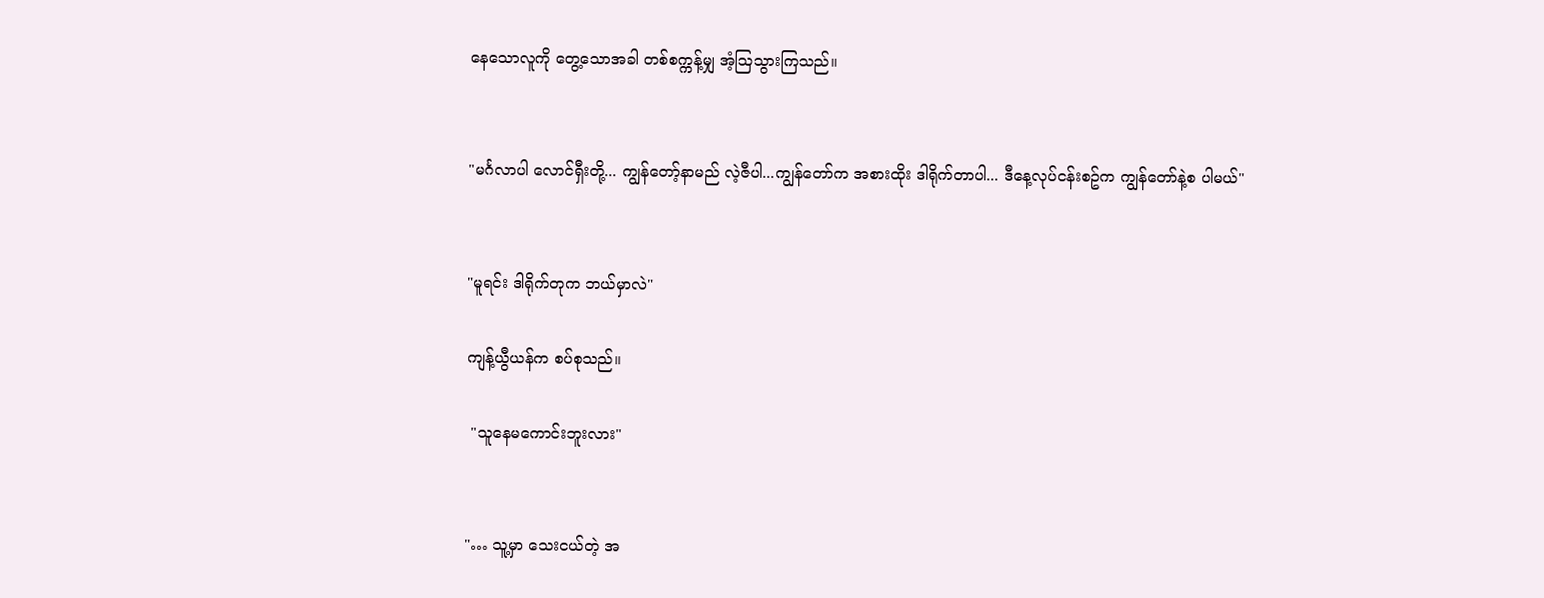နေသောလူကို တွေ့သောအခါ တစ်စက္ကန့်မျှ အံ့ဩသွားကြသည်။


"မင်္ဂလာပါ လောင်ရှီးတို့... ကျွန်တော့်နာမည် လဲ့ဇီပါ...ကျွန်တော်က အစားထိုး ဒါရိုက်တာပါ... ဒီနေ့လုပ်ငန်းစဥ်က ကျွန်တော်နဲ့စ ပါမယ်"


"မူရင်း ဒါရိုက်တုက ဘယ်မှာလဲ"

ကျန့်ယွီယန်က စပ်စုသည်။

 "သူနေမကောင်းဘူးလား"


"… သူ့မှာ သေးငယ်တဲ့ အ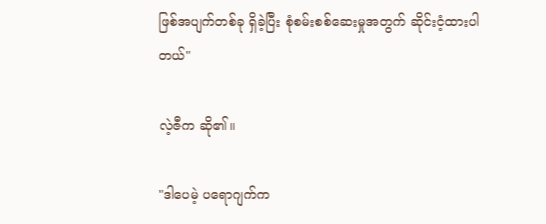ဖြစ်အပျက်တစ်ခု ရှိခဲ့ပြီး စုံစမ်းစစ်ဆေးမှုအတွက် ဆိုင်းငံ့ထားပါတယ်"

လဲ့ဇီက ဆို၏။

"ဒါပေမဲ့ ပရောဂျက်က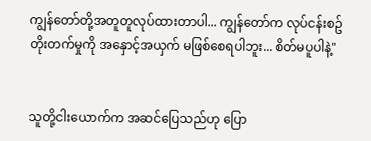ကျွန်တော်တို့အတူတူလုပ်ထားတာပါ... ကျွန်တော်က လုပ်ငန်းစဥ်တိုးတက်မှုကို အနှောင့်အယှက် မဖြစ်စေရပါဘူး... စိတ်မပူပါနဲ့"


သူတို့ငါးယောက်က အဆင်ပြေသည်ဟု ပြော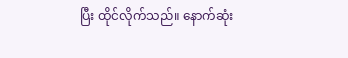ပြီး ထိုင်လိုက်သည်။ နောက်ဆုံး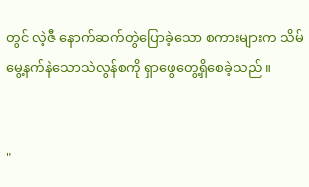တွင် လဲ့ဇီ နောက်ဆက်တွဲပြောခဲ့သော စကားများက သိမ်မွေ့နက်နဲသောသဲလွန်စကို ရှာဖွေတွေ့ရှိစေခဲ့သည်။


"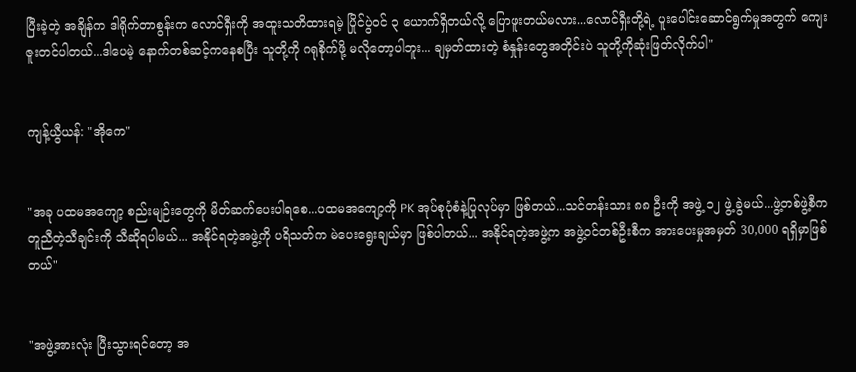ပြီးခဲ့တဲ့ အချိန်က ဒါရိုက်တာစွန်းက လောင်ရှီးကို အထူးသတိထားရမဲ့ ပြိုင်ပွဲဝင် ၃ ယောက်ရှိတယ်လို့ ပြောဖူးတယ်မလား...လောင်ရှီးတို့ရဲ့ ပူးပေါင်းဆောင်ရွက်မှုအတွက် ကျေးဇူးတင်ပါတယ်...ဒါပေမဲ့ နောက်တစ်ဆင့်ကနေစပြီး သူတို့ကို ဂရုစိုက်ဖို့ မလိုတော့ပါဘူး... ချမှတ်ထားတဲ့ စံနှုန်းတွေအတိုင်းပဲ သူတို့ကိုဆုံးဖြတ်လိုက်ပါ"


ကျန့်ယွီယန်: "အိုကေ"


"အခု ပထမအကျော့ စည်းမျဉ်းတွေကို မိတ်ဆက်ပေးပါရစေ...ပထမအကျော့ကို PK အုပ်စုပုံစံနဲ့ပြုလုပ်မှာ ဖြစ်တယ်...သင်တန်းသား ၈၈ ဦးကို အဖွဲ့ ၁၂ ဖွဲ့ ခွဲမယ်...ဖွဲ့တစ်ဖွဲ့စီက တူညီတဲ့သီချင်းကို သီဆိုရပါမယ်... အနိုင်ရတဲ့အဖွဲ့ကို ပရိသတ်က မဲပေးရွေးချယ်မှာ ဖြစ်ပါတယ်... အနိုင်ရတဲ့အဖွဲ့က အဖွဲ့ဝင်တစ်ဦးစီက အားပေးမှုအမှတ် 30,000 ရရှိမှာဖြစ်တယ်"


"အဖွဲ့အားလုံး ပြီးသွားရင်တော့ အ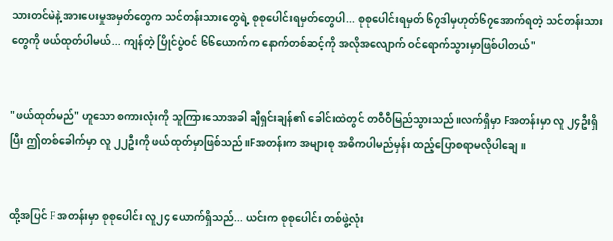သားတင်မဲနဲ့ အားပေးမှုအမှတ်တွေက သင်တန်းသားတွေရဲ့ စုစုပေါင်းရမှတ်တွေပါ... စုစုပေါင်းရမှတ် ၆၇ဒါမှဟုတ်၆၇အောက်ရတဲ့ သင်တန်းသားတွေကို ဖယ်ထုတ်ပါမယ်... ကျန်တဲ့ ပြိုင်ပွဲဝင် ၆၆ယောက်က နောက်တစ်ဆင့်ကို အလိုအလျောက် ဝင်ရောက်သွားမှာဖြစ်ပါတယ်"


"ဖယ်ထုတ်မည်" ဟူသော စကားလုံးကို သူကြားသောအခါ ချီရှင်းချန်၏ ခေါင်းထဲတွင် တဝီဝီမြည်သွားသည်။လက်ရှိမှာ Fအတန်းမှာ လူ ၂၄ဦးရှိပြီး ဤတစ်ခေါက်မှာ လူ ၂၂ဦးကို ဖယ်ထုတ်မှာဖြစ်သည်။Fအတန်းက အများစု အဓိကပါမည်မှန်း ထည့်ပြောစရာမလိုပါချေ။


ထို့အပြင် F အတန်းမှာ စုစုပေါင်း လူ၂၄ ယောက်ရှိသည်... ယင်းက စုစုပေါင်း တစ်ဖွဲ့လုံး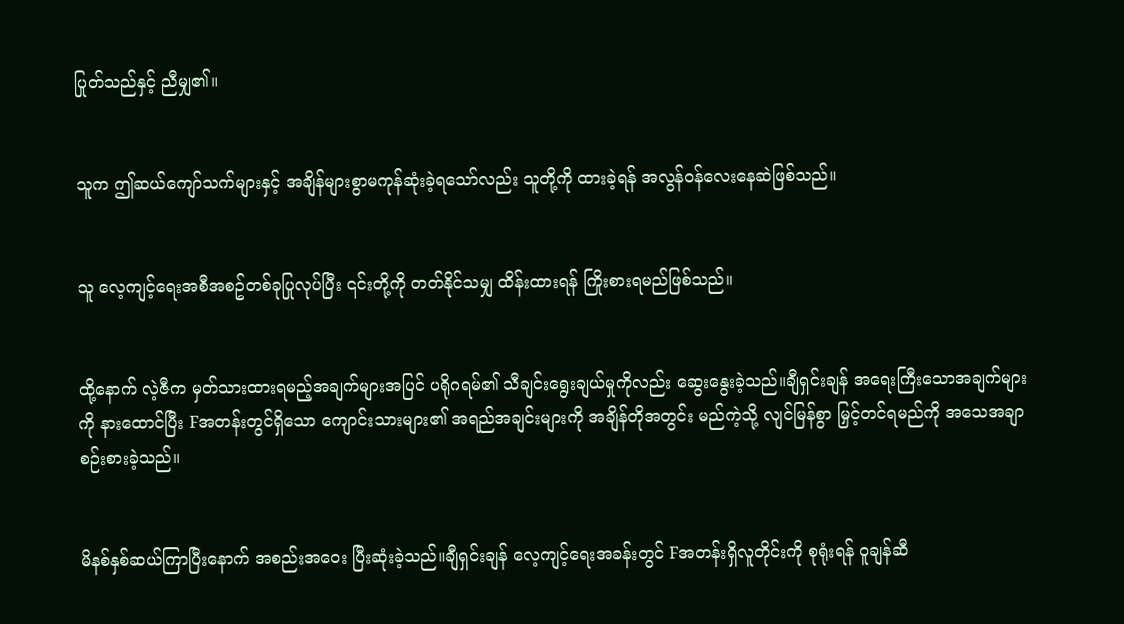ပြုတ်သည်နှင့် ညီမျှ၏။


သူက ဤဆယ်ကျော်သက်များနှင့် အချိန်များစွာမကုန်ဆုံးခဲ့ရသော်လည်း သူတို့ကို ထားခဲ့ရန် အလွန်ဝန်လေးနေဆဲဖြစ်သည်။


သူ လေ့ကျင့်ရေးအစီအစဥ်တစ်ခုပြုလုပ်ပြီး ၎င်းတို့ကို တတ်နိုင်သမျှ ထိန်းထားရန် ကြိုးစားရမည်ဖြစ်သည်။


ထို့နောက် လဲ့ဇီက မှတ်သားထားရမည့်အချက်များအပြင် ပရိုဂရမ်၏ သီချင်းရွေးချယ်မှုကိုလည်း ဆွေးနွေးခဲ့သည်။ချီရှင်းချန် အရေးကြီးသောအချက်များကို နားထောင်ပြီး Fအတန်းတွင်ရှိသော ကျောင်းသားများ၏ အရည်အချင်းများကို အချိန်တိုအတွင်း မည်ကဲ့သို့ လျင်မြန်စွာ မြှင့်တင်ရမည်ကို အသေအချာ စဉ်းစားခဲ့သည်။


မိနစ်နှစ်ဆယ်ကြာပြီးနောက် အစည်းအဝေး ပြီးဆုံးခဲ့သည်။ချီရှင်းချန် လေ့ကျင့်ရေးအခန်းတွင် Fအတန်းရှိလူတိုင်းကို စုရုံးရန် ဝူချန်ဆီ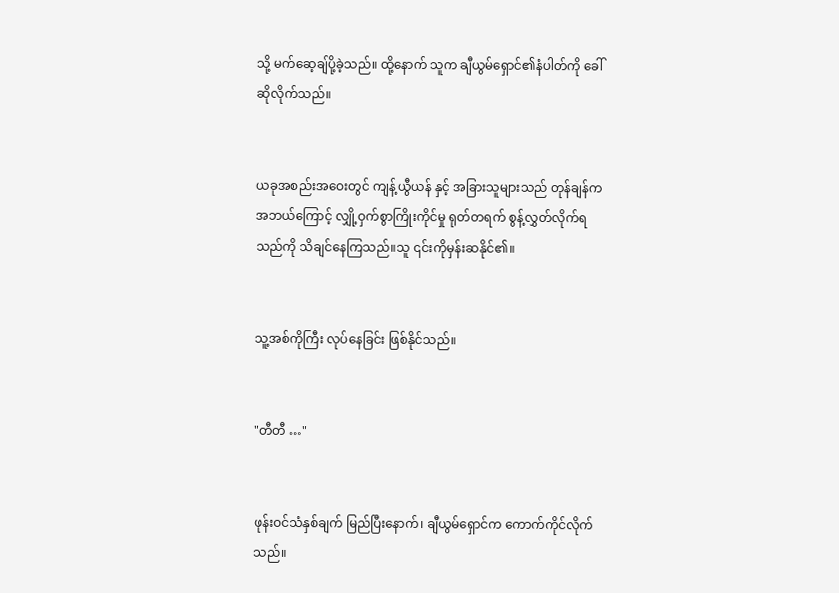သို့ မက်ဆေ့ချ်ပို့ခဲ့သည်။ ထို့နောက် သူက ချီယွမ်ရှောင်၏နံပါတ်ကို ခေါ်ဆိုလိုက်သည်။


ယခုအစည်းအဝေးတွင် ကျန့်ယွီယန် နှင့် အခြားသူများသည် တုန်ချန်က အဘယ်ကြောင့် လျှို့ဝှက်စွာကြိုးကိုင်မှု ရုတ်တရက် စွန့်လွှတ်လိုက်ရသည်ကို သိချင်နေကြသည်။သူ ၎င်းကိုမှန်းဆနိုင်၏။


သူ့အစ်ကိုကြီး လုပ်နေခြင်း ဖြစ်နိုင်သည်။


"တီတီ …"


ဖုန်းဝင်သံနှစ်ချက် မြည်ပြီးနောက်၊ ချီယွမ်ရှောင်က ကောက်ကိုင်လိုက်သည်။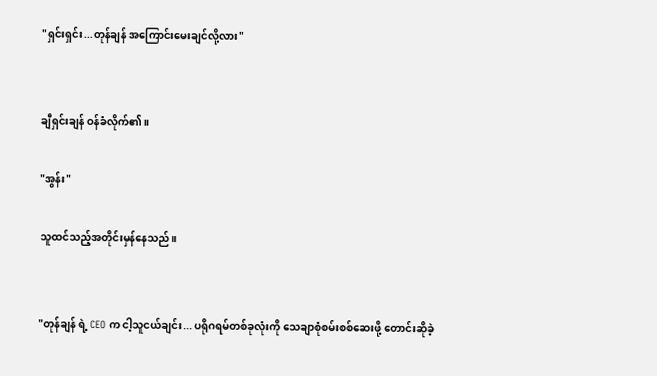"ရှင်းရှင်း...တုန်ချန် အကြောင်းမေးချင်လို့လား"


ချီရှင်းချန် ဝန်ခံလိုက်၏။

"အွန်း"

သူထင်သည့်အတိုင်းမှန်နေသည်။


"တုန်ချန် ရဲ့ CEO က ငါ့သူငယ်ချင်း... ပရိုဂရမ်တစ်ခုလုံးကို သေချာစုံစမ်းစစ်ဆေးဖို့ တောင်းဆိုခဲ့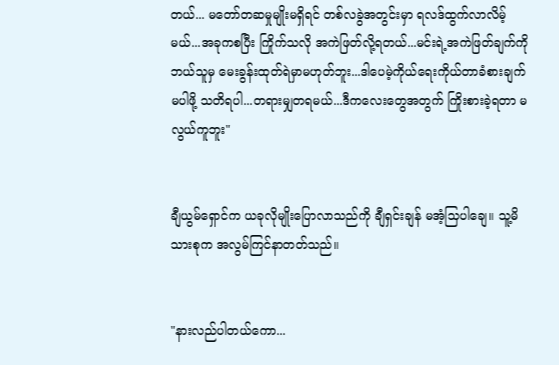တယ်... မတော်တဆမှုမျိုးမရှိရင် တစ်လခွဲအတွင်းမှာ ရလဒ်ထွက်လာလိမ့်မယ်...အခုကစပြီး ကြိုက်သလို အကဲဖြတ်လို့ရတယ်...မင်းရဲ့အကဲဖြတ်ချက်ကို ဘယ်သူမှ မေးခွန်းထုတ်ရဲမှာမဟုတ်ဘူး...ဒါပေမဲ့ကိုယ်ရေးကိုယ်တာခံစားချက်မပါဖို့ သတိရပါ...တရားမျှတရမယ်...ဒီကလေးတွေအတွက် ကြိုးစားခဲ့ရတာ မလွယ်ကူဘူး"


ချီယွမ်ရှောင်က ယခုလိုမျိုးပြောလာသည်ကို ချီရှင်းချန် မအံ့သြပါချေ။ သူ့မိသားစုက အလွမ်ကြင်နာတတ်သည်။


"နားလည်ပါတယ်ကော...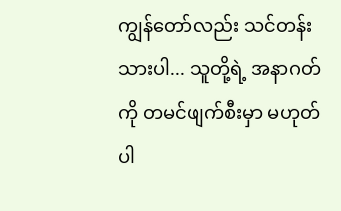ကျွန်တော်လည်း သင်တန်းသားပါ... သူတို့ရဲ့ အနာဂတ်ကို တမင်ဖျက်စီးမှာ မဟုတ်ပါ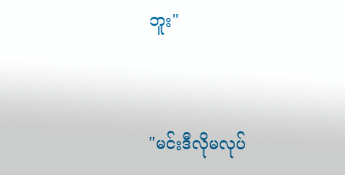ဘူး"


"မင်းဒီလိုမလုပ်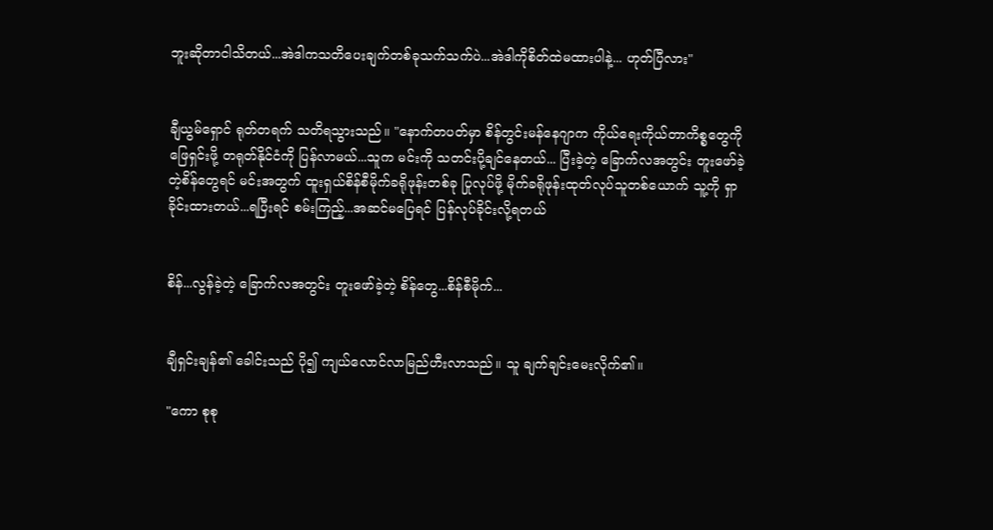ဘူးဆိုတာငါသိတယ်...အဲဒါကသတိပေးချက်တစ်ခုသက်သက်ပဲ...အဲဒါကိုစိတ်ထဲမထားပါနဲ့... ဟုတ်ပြီလား"


ချီယွမ်ရှောင် ရုတ်တရက် သတိရသွားသည်။ "နောက်တပတ်မှာ စိန်တွင်းမန်နေဂျာက ကိုယ်ရေးကိုယ်တာကိစ္စတွေကို ဖြေရှင်းဖို့ တရုတ်နိုင်ငံကို ပြန်လာမယ်...သူက မင်းကို သတင်းပို့ချင်နေတယ်... ပြီးခဲ့တဲ့ ခြောက်လအတွင်း တူးဖော်ခဲ့တဲ့စိန်တွေရင် မင်းအတွက် ထူးရှယ်စိန်စီမိုက်ခရိုဖုန်းတစ်ခု ပြုလုပ်ဖို့ မိုက်ခရိုဖုန်းထုတ်လုပ်သူတစ်ယောက် သူ့ကို ရှာခိုင်းထားတယ်...ရပြီးရင် စမ်းကြည့်...အဆင်မပြေရင် ပြန်လုပ်ခိုင်းလို့ရတယ်


စိန်...လွန်ခဲ့တဲ့ ခြောက်လအတွင်း တူးဖော်ခဲ့တဲ့ စိန်တွေ...စိန်စီမိုက်...


ချီရှင်းချန်၏ ခေါင်းသည် ပို၍ ကျယ်လောင်လာမြည်ဟီးလာသည်။ သူ ချက်ချင်းမေးလိုက်၏။

"ကော စုစု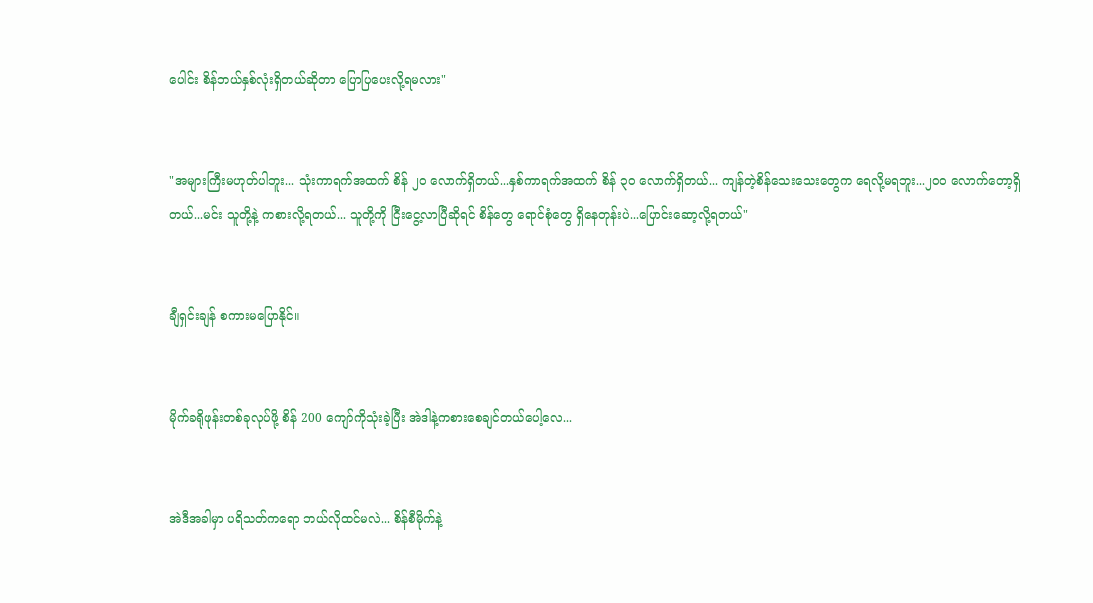ပေါင်း စိန်ဘယ်နှစ်လုံးရှိတယ်ဆိုတာ ပြောပြပေးလို့ရမလား"


"အများကြီးမဟုတ်ပါဘူး... သုံးကာရက်အထက် စိန် ၂၀ လောက်ရှိတယ်...နှစ်ကာရက်အထက် စိန် ၃၀ လောက်ရှိတယ်... ကျန်တဲ့စိန်သေးသေးတွေက ရေလို့မရဘူး...၂၀၀ လောက်တော့ရှိတယ်...မင်း သူတို့နဲ့ ကစားလို့ရတယ်... သူတို့ကို ငြီးငွေ့လာပြီဆိုရင် စိန်တွေ ရောင်စုံတွေ ရှိနေတုန်းပဲ...ပြောင်းဆော့လို့ရတယ်"


ချီရှင်းချန် စကားမပြောနိုင်။


မိုက်ခရိုဖုန်းတစ်ခုလုပ်ဖို့ စိန် 200 ကျော်ကိုသုံးခဲ့ပြီး အဲဒါနဲ့ကစားစေချင်တယ်ပေါ့လေ...


အဲဒီအခါမှာ ပရိသတ်ကရော ဘယ်လိုထင်မလဲ... စိန်စီမိုက်နဲ့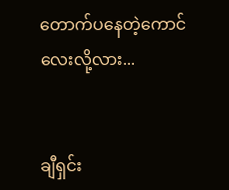တောက်ပနေတဲ့ကောင်လေးလို့လား...


ချီရှင်း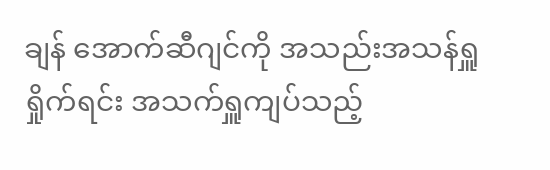ချန် အောက်ဆီဂျင်ကို အသည်းအသန်ရှူရှိုက်ရင်း အသက်ရှူကျပ်သည့်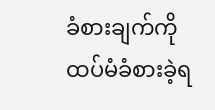ခံစားချက်ကို ထပ်မံခံစားခဲ့ရ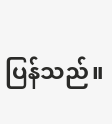ပြန်သည်။